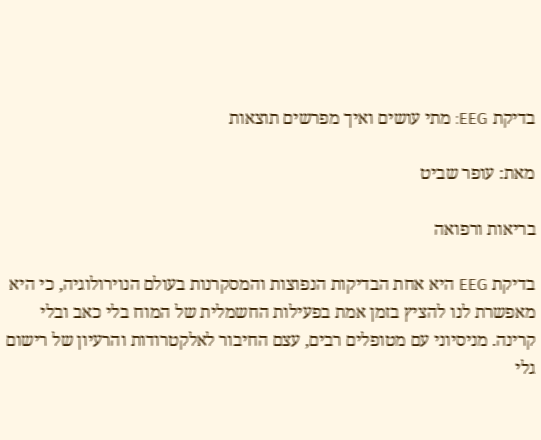בדיקת EEG: מתי עושים ואיך מפרשים תוצאות

מאת: עופר שביט

בריאות ורפואה

בדיקת EEG היא אחת הבדיקות הנפוצות והמסקרנות בעולם הנוירולוגיה, כי היא מאפשרת לנו להציץ בזמן אמת בפעילות החשמלית של המוח בלי כאב ובלי קרינה. מניסיוני עם מטופלים רבים, עצם החיבור לאלקטרודות והרעיון של רישום גלי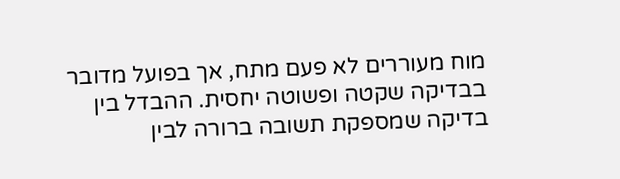מוח מעוררים לא פעם מתח, אך בפועל מדובר בבדיקה שקטה ופשוטה יחסית. ההבדל בין בדיקה שמספקת תשובה ברורה לבין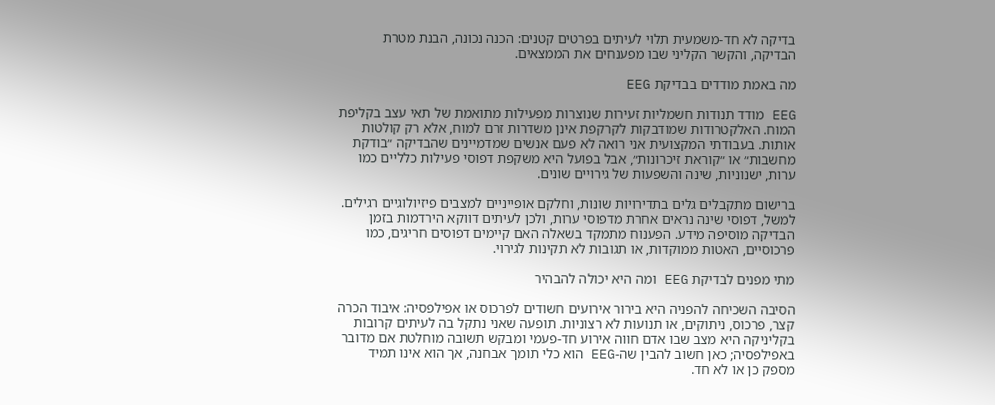בדיקה לא חד-משמעית תלוי לעיתים בפרטים קטנים: הכנה נכונה, הבנת מטרת הבדיקה, והקשר הקליני שבו מפענחים את הממצאים.

מה באמת מודדים בבדיקת EEG

EEG מודד תנודות חשמליות זעירות שנוצרות מפעילות מתואמת של תאי עצב בקליפת המוח. האלקטרודות שמודבקות לקרקפת אינן משדרות זרם למוח, אלא רק קולטות אותות. בעבודתי המקצועית אני רואה לא פעם אנשים שמדמיינים שהבדיקה ״בודקת מחשבות״ או ״קוראת זיכרונות״, אבל בפועל היא משקפת דפוסי פעילות כלליים כמו ערות, ישנוניות, שינה והשפעות של גירויים שונים.

ברישום מתקבלים גלים בתדירויות שונות, וחלקם אופייניים למצבים פיזיולוגיים רגילים. למשל, דפוסי שינה נראים אחרת מדפוסי ערות, ולכן לעיתים דווקא הירדמות בזמן הבדיקה מוסיפה מידע. הפענוח מתמקד בשאלה האם קיימים דפוסים חריגים, כמו פרכוסיים, האטות ממוקדות, או תגובות לא תקינות לגירוי.

מתי מפנים לבדיקת EEG ומה היא יכולה להבהיר

הסיבה השכיחה להפניה היא בירור אירועים חשודים לפרכוס או אפילפסיה: איבוד הכרה קצר, פרכוס, ניתוקים, או תנועות לא רצוניות. תופעה שאני נתקל בה לעיתים קרובות בקליניקה היא מצב שבו אדם חווה אירוע חד-פעמי ומבקש תשובה מוחלטת אם מדובר באפילפסיה; כאן חשוב להבין שה-EEG הוא כלי תומך אבחנה, אך הוא אינו תמיד מספק כן או לא חד.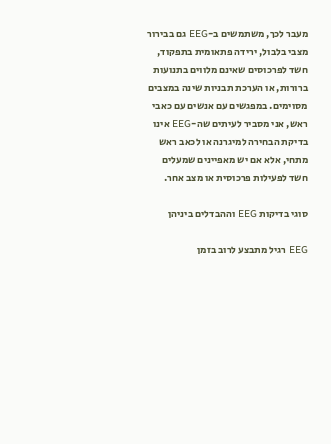מעבר לכך, משתמשים ב-EEG גם בבירור מצבי בלבול, ירידה פתאומית בתפקוד, חשד לפרכוסים שאינם מלווים בתנועות ברורות, או הערכת תבניות שינה במצבים מסוימים. במפגשים עם אנשים עם כאבי ראש, אני מסביר לעיתים שה-EEG אינו בדיקת הבחירה למיגרנה או לכאב ראש מתחי, אלא אם יש מאפיינים שמעלים חשד לפעילות פרכוסית או מצב אחר.

סוגי בדיקות EEG וההבדלים ביניהן

EEG רגיל מתבצע לרוב בזמן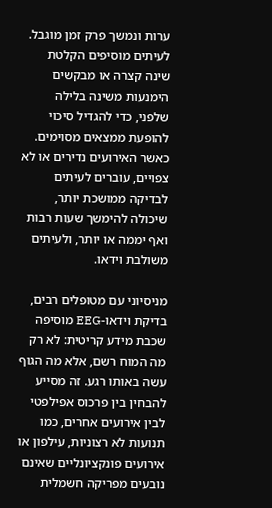ערות ונמשך פרק זמן מוגבל. לעיתים מוסיפים הקלטת שינה קצרה או מבקשים הימנעות משינה בלילה שלפני, כדי להגדיל סיכוי להופעת ממצאים מסוימים. כאשר האירועים נדירים או לא צפויים, עוברים לעיתים לבדיקה ממושכת יותר, שיכולה להימשך שעות רבות ואף יממה או יותר, ולעיתים משולבת וידאו.

מניסיוני עם מטופלים רבים, בדיקת וידאו-EEG מוסיפה שכבת מידע קריטית: לא רק מה המוח רשם, אלא מה הגוף עשה באותו רגע. זה מסייע להבחין בין פרכוס אפילפטי לבין אירועים אחרים, כמו תנועות לא רצוניות, עילפון או אירועים פונקציונליים שאינם נובעים מפריקה חשמלית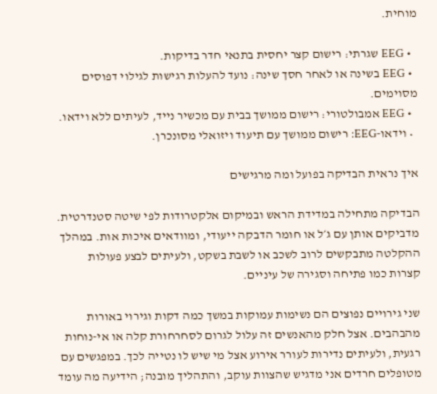מוחית.

  • EEG שגרתי: רישום קצר יחסית בתנאי חדר בדיקות.
  • EEG בשינה או לאחר חסך שינה: נועד להעלות רגישות לגילוי דפוסים מסוימים.
  • EEG אמבולטורי: רישום ממושך בבית עם מכשיר נייד, לעיתים ללא וידאו.
  • וידאו-EEG: רישום ממושך עם תיעוד ויזואלי מסונכרן.

איך נראית הבדיקה בפועל ומה מרגישים

הבדיקה מתחילה במדידת הראש ובמיקום אלקטרודות לפי שיטה סטנדרטית. מדביקים אותן עם ג׳ל או חומר הדבקה ייעודי, ומוודאים איכות אות. במהלך ההקלטה מתבקשים לרוב לשכב או לשבת בשקט, ולעיתים לבצע פעולות קצרות כמו פתיחה וסגירה של עיניים.

שני גירויים נפוצים הם נשימות עמוקות במשך כמה דקות וגירוי באורות מהבהבים. אצל חלק מהאנשים זה עלול לגרום לסחרחורת קלה או אי-נוחות רגעית, ולעיתים נדירות לעורר אירוע אצל מי שיש לו נטייה לכך. במפגשים עם מטופלים חרדים אני מדגיש שהצוות עוקב, והתהליך מובנה; הידיעה מה עומד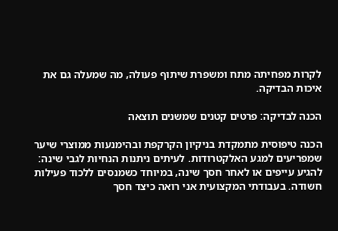לקרות מפחיתה מתח ומשפרת שיתוף פעולה, מה שמעלה גם את איכות הבדיקה.

הכנה לבדיקה: פרטים קטנים שמשנים תוצאה

הכנה טיפוסית מתמקדת בניקיון הקרקפת ובהימנעות ממוצרי שיער שמפריעים למגע האלקטרודות. לעיתים ניתנות הנחיות לגבי שינה: להגיע עייפים או לאחר חסך שינה, במיוחד כשמנסים ללכוד פעילות חשודה. בעבודתי המקצועית אני רואה כיצד חסך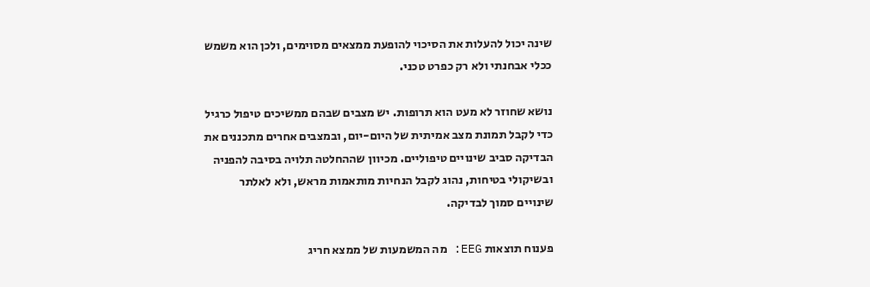שינה יכול להעלות את הסיכוי להופעת ממצאים מסוימים, ולכן הוא משמש ככלי אבחנתי ולא רק כפרט טכני.

נושא שחוזר לא מעט הוא תרופות. יש מצבים שבהם ממשיכים טיפול כרגיל כדי לקבל תמונת מצב אמיתית של היום-יום, ובמצבים אחרים מתכננים את הבדיקה סביב שינויים טיפוליים. מכיוון שההחלטה תלויה בסיבה להפניה ובשיקולי בטיחות, נהוג לקבל הנחיות מותאמות מראש, ולא לאלתר שינויים סמוך לבדיקה.

פענוח תוצאות EEG: מה המשמעות של ממצא חריג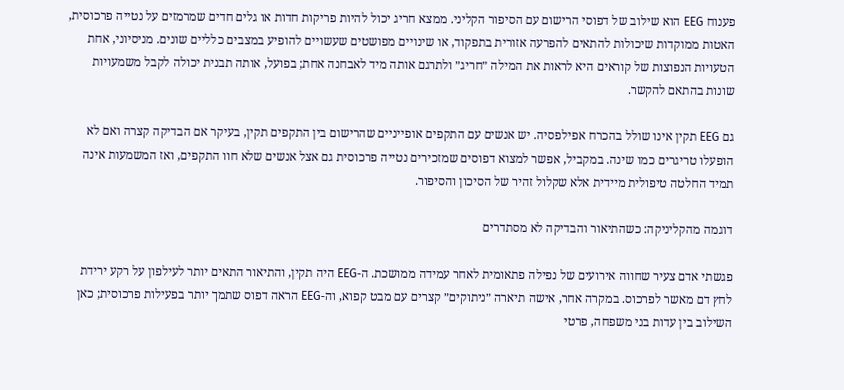פענוח EEG הוא שילוב של דפוסי הרישום עם הסיפור הקליני. ממצא חריג יכול להיות פריקות חדות או גלים חדים שמרמזים על נטייה פרכוסית, האטות ממוקדות שיכולות להתאים להפרעה אזורית בתפקוד, או שינויים מפושטים שעשויים להופיע במצבים כלליים שונים. מניסיוני, אחת הטעויות הנפוצות של קוראים היא לראות את המילה ״חריג״ ולתרגם אותה מיד לאבחנה אחת; בפועל, אותה תבנית יכולה לקבל משמעויות שונות בהתאם להקשר.

גם EEG תקין אינו שולל בהכרח אפילפסיה. יש אנשים עם התקפים אופייניים שהרישום בין התקפים תקין, בעיקר אם הבדיקה קצרה ואם לא הופעלו טריגרים כמו שינה. במקביל, אפשר למצוא דפוסים שמזכירים נטייה פרכוסית גם אצל אנשים שלא חוו התקפים, ואז המשמעות אינה תמיד החלטה טיפולית מיידית אלא שקלול זהיר של הסיכון והסיפור.

דוגמה מהקליניקה: כשהתיאור והבדיקה לא מסתדרים

פגשתי אדם צעיר שחווה אירועים של נפילה פתאומית לאחר עמידה ממושכת. ה-EEG היה תקין, והתיאור התאים יותר לעילפון על רקע ירידת לחץ דם מאשר לפרכוס. במקרה אחר, אישה תיארה ״ניתוקים״ קצרים עם מבט קפוא, וה-EEG הראה דפוס שתמך יותר בפעילות פרכוסית; כאן השילוב בין עדות בני משפחה, פרטי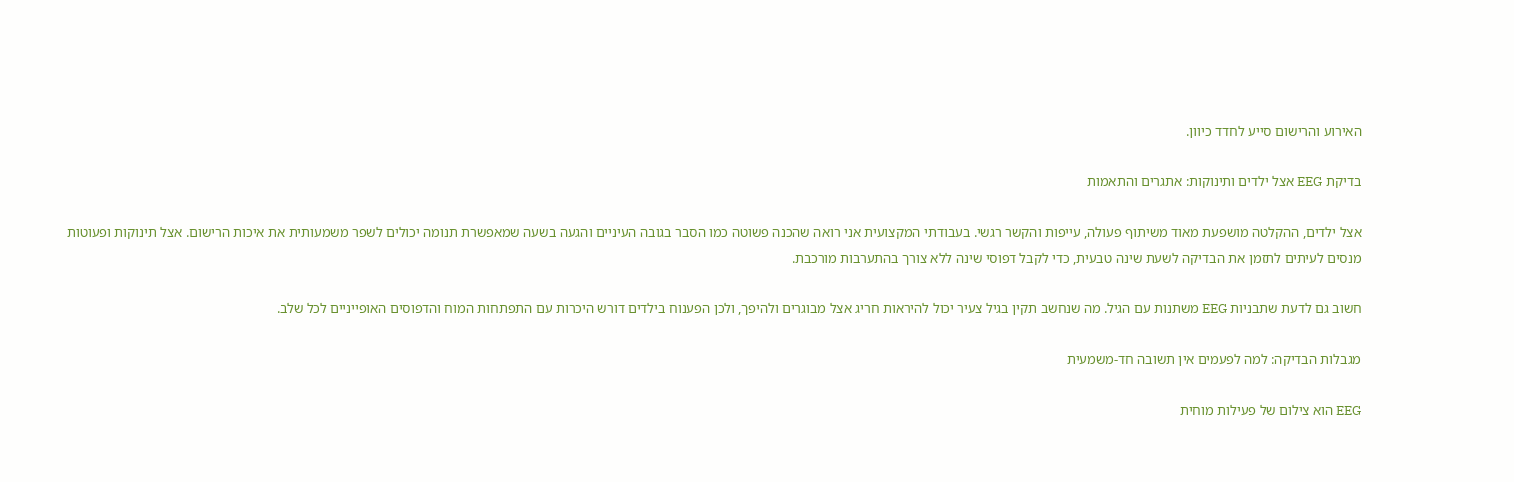האירוע והרישום סייע לחדד כיוון.

בדיקת EEG אצל ילדים ותינוקות: אתגרים והתאמות

אצל ילדים, ההקלטה מושפעת מאוד משיתוף פעולה, עייפות והקשר רגשי. בעבודתי המקצועית אני רואה שהכנה פשוטה כמו הסבר בגובה העיניים והגעה בשעה שמאפשרת תנומה יכולים לשפר משמעותית את איכות הרישום. אצל תינוקות ופעוטות מנסים לעיתים לתזמן את הבדיקה לשעת שינה טבעית, כדי לקבל דפוסי שינה ללא צורך בהתערבות מורכבת.

חשוב גם לדעת שתבניות EEG משתנות עם הגיל. מה שנחשב תקין בגיל צעיר יכול להיראות חריג אצל מבוגרים ולהיפך, ולכן הפענוח בילדים דורש היכרות עם התפתחות המוח והדפוסים האופייניים לכל שלב.

מגבלות הבדיקה: למה לפעמים אין תשובה חד-משמעית

EEG הוא צילום של פעילות מוחית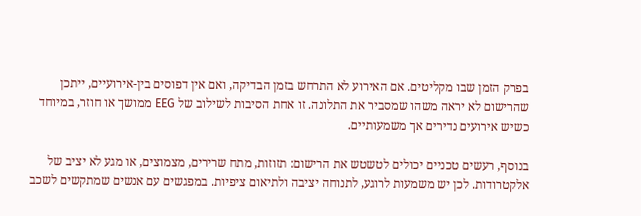בפרק הזמן שבו מקליטים. אם האירוע לא התרחש בזמן הבדיקה, ואם אין דפוסים בין-אירועיים, ייתכן שהרישום לא יראה משהו שמסביר את התלונה. זו אחת הסיבות לשילוב של EEG ממושך או חוזר, במיוחד כשיש אירועים נדירים אך משמעותיים.

בנוסף, רעשים טכניים יכולים לטשטש את הרישום: תזוזות, מתח שרירים, מצמוצים, או מגע לא יציב של אלקטרודות. לכן יש משמעות לרוגע, לתנוחה יציבה ולתיאום ציפיות. במפגשים עם אנשים שמתקשים לשכב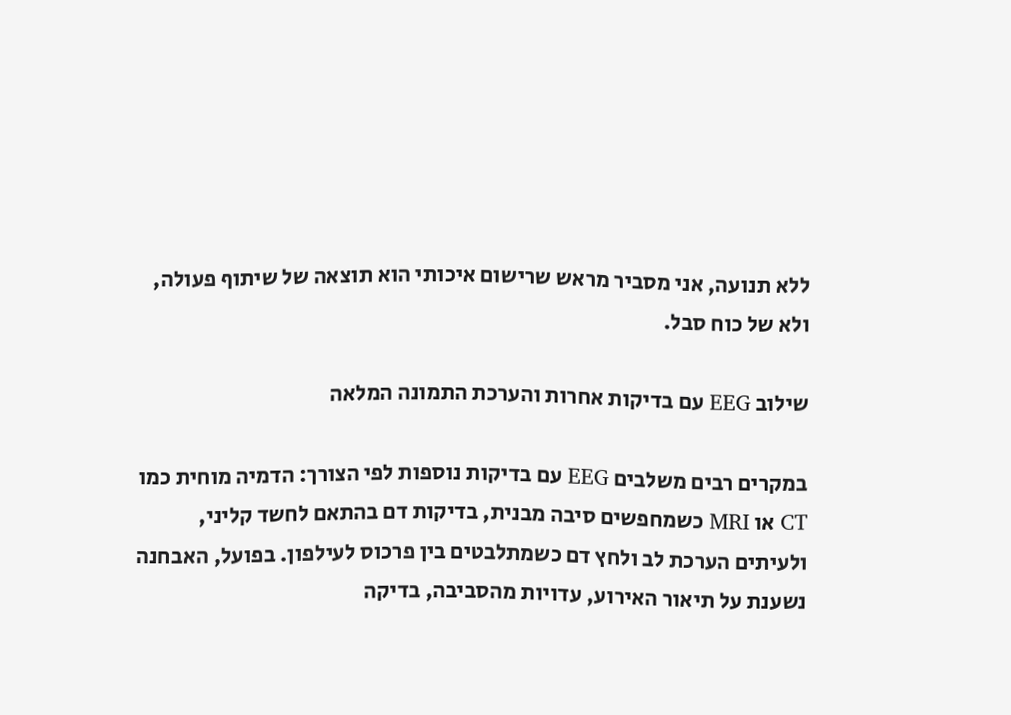ללא תנועה, אני מסביר מראש שרישום איכותי הוא תוצאה של שיתוף פעולה, ולא של כוח סבל.

שילוב EEG עם בדיקות אחרות והערכת התמונה המלאה

במקרים רבים משלבים EEG עם בדיקות נוספות לפי הצורך: הדמיה מוחית כמו CT או MRI כשמחפשים סיבה מבנית, בדיקות דם בהתאם לחשד קליני, ולעיתים הערכת לב ולחץ דם כשמתלבטים בין פרכוס לעילפון. בפועל, האבחנה נשענת על תיאור האירוע, עדויות מהסביבה, בדיקה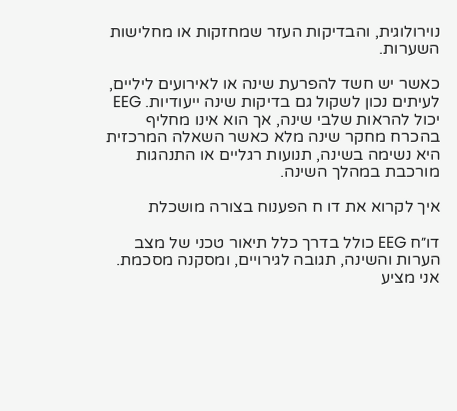נוירולוגית, והבדיקות העזר שמחזקות או מחלישות השערות.

כאשר יש חשד להפרעת שינה או לאירועים ליליים, לעיתים נכון לשקול גם בדיקות שינה ייעודיות. EEG יכול להראות שלבי שינה, אך הוא אינו מחליף בהכרח מחקר שינה מלא כאשר השאלה המרכזית היא נשימה בשינה, תנועות רגליים או התנהגות מורכבת במהלך השינה.

איך לקרוא את דו ח הפענוח בצורה מושכלת

דו״ח EEG כולל בדרך כלל תיאור טכני של מצב הערות והשינה, תגובה לגירויים, ומסקנה מסכמת. אני מציע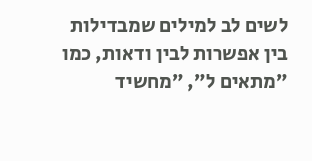לשים לב למילים שמבדילות בין אפשרות לבין ודאות, כמו ״מתאים ל״, ״מחשיד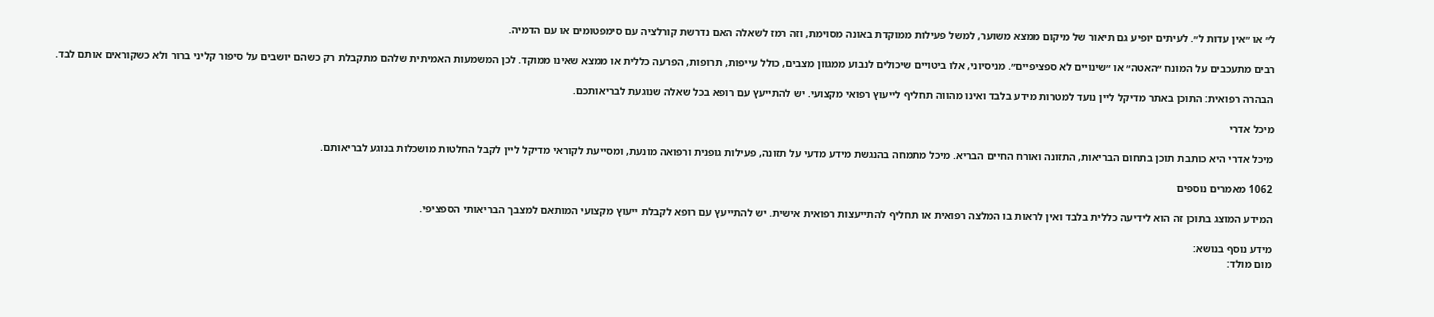ל״ או ״אין עדות ל״. לעיתים יופיע גם תיאור של מיקום ממצא משוער, למשל פעילות ממוקדת באונה מסוימת, וזה רמז לשאלה האם נדרשת קורלציה עם סימפטומים או עם הדמיה.

רבים מתעכבים על המונח ״האטה״ או ״שינויים לא ספציפיים״. מניסיוני, אלו ביטויים שיכולים לנבוע ממגוון מצבים, כולל עייפות, תרופות, הפרעה כללית או ממצא שאינו ממוקד. לכן המשמעות האמיתית שלהם מתקבלת רק כשהם יושבים על סיפור קליני ברור ולא כשקוראים אותם לבד.

הבהרה רפואית: התוכן באתר מדיקל ליין נועד למטרות מידע בלבד ואינו מהווה תחליף לייעוץ רפואי מקצועי. יש להתייעץ עם רופא בכל שאלה שנוגעת לבריאותכם.

מיכל אדרי

מיכל אדרי היא כותבת תוכן בתחום הבריאות, התזונה ואורח החיים הבריא. מיכל מתמחה בהנגשת מידע מדעי על תזונה, פעילות גופנית ורפואה מונעת, ומסייעת לקוראי מדיקל ליין לקבל החלטות מושכלות בנוגע לבריאותם.

1062 מאמרים נוספים

המידע המוצג בתוכן זה הוא לידיעה כללית בלבד ואין לראות בו המלצה רפואית או תחליף להתייעצות רפואית אישית. יש להתייעץ עם רופא לקבלת ייעוץ מקצועי המותאם למצבך הבריאותי הספציפי.

מידע נוסף בנושא:
מום מולד: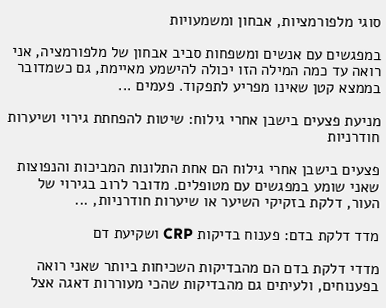סוגי מלפורמציות, אבחון ומשמעויות

במפגשים עם אנשים ומשפחות סביב אבחון של מלפורמציה, אני רואה עד כמה המילה הזו יכולה להישמע מאיימת, גם כשמדובר בממצא קטן שאינו מפריע לתפקוד. פעמים ...

מניעת פצעים בישבן אחרי גילוח: שיטות להפחתת גירוי ושיערות חודרניות

פצעים בישבן אחרי גילוח הם אחת התלונות המביכות והנפוצות שאני שומע במפגשים עם מטופלים. מדובר לרוב בגירוי של העור, דלקת בזקיקי השיער או שיערות חודרניות, ...

מדד דלקת בדם: פענוח בדיקות CRP ושקיעת דם

מדדי דלקת בדם הם מהבדיקות השכיחות ביותר שאני רואה בפענוחים, ולעיתים גם מהבדיקות שהכי מעוררות דאגה אצל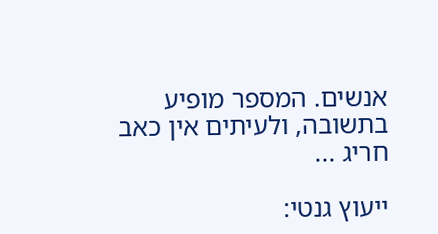אנשים. המספר מופיע בתשובה, ולעיתים אין כאב חריג ...

ייעוץ גנטי: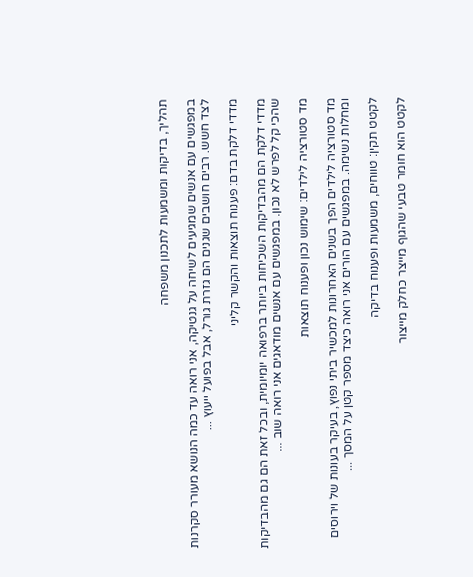תהליך, בדיקות ומשמעות לתכנון משפחה

במפגשים עם אנשים שמגיעים לשיחה על גנטיקה, אני רואה עד כמה הנושא מעורר סקרנות לצד חשש. רבים חושבים שגנים הם גזרת גורל, אבל בפועל ייעוץ ...

מדדי דלקת בדם: פענוח תוצאות והקשר קליני

מדדי דלקת הם מהבדיקות השכיחות ביותר ברפואה יומיומית, ובכל זאת הם גם מהבדיקות שהכי קל לפרש לא נכון. במפגשים עם אנשים מודאגים אני רואה שוב ...

מד סטורציה לילדים: שימוש נכון ופענוח תוצאות

מד סטורציה לילדים הפך בשנים האחרונות למכשיר ביתי נפוץ, בעיקר בעונות של וירוסים ומחלות נשימה. במפגשים עם הורים אני רואה כיצד מספר קטן על המסך ...

לקטט תקין: טווחים, משמעות ופענוח בדיקה

לקטט הוא חומר טבעי שהגוף מייצר כחלק מייצור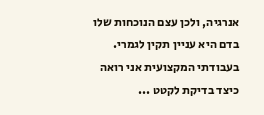אנרגיה, ולכן עצם הנוכחות שלו בדם היא עניין תקין לגמרי. בעבודתי המקצועית אני רואה כיצד בדיקת לקטט ...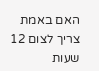האם באמת צריך לצום 12 שעות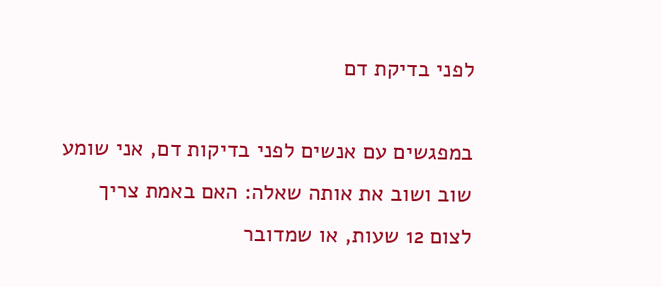לפני בדיקת דם

במפגשים עם אנשים לפני בדיקות דם, אני שומע שוב ושוב את אותה שאלה: האם באמת צריך לצום 12 שעות, או שמדובר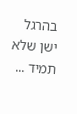בהרגל ישן שלא תמיד ...